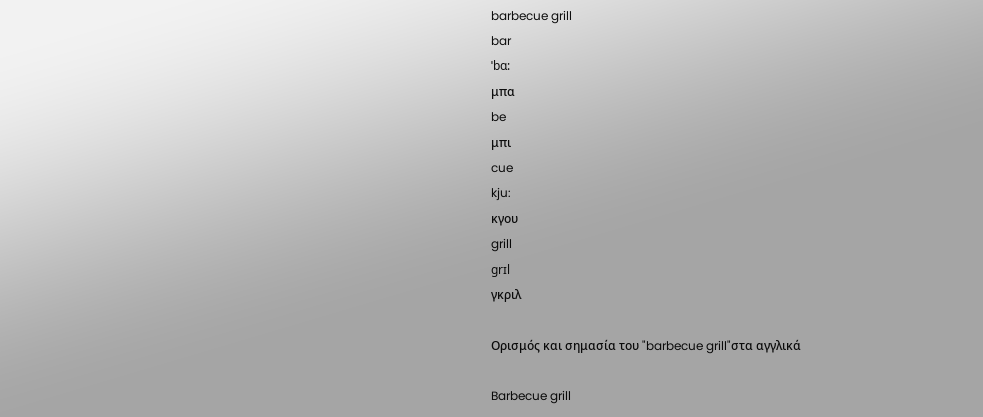barbecue grill
bar
ˈbɑ:
μπα
be
μπι
cue
kju:
κγου
grill
grɪl
γκριλ

Ορισμός και σημασία του "barbecue grill"στα αγγλικά

Barbecue grill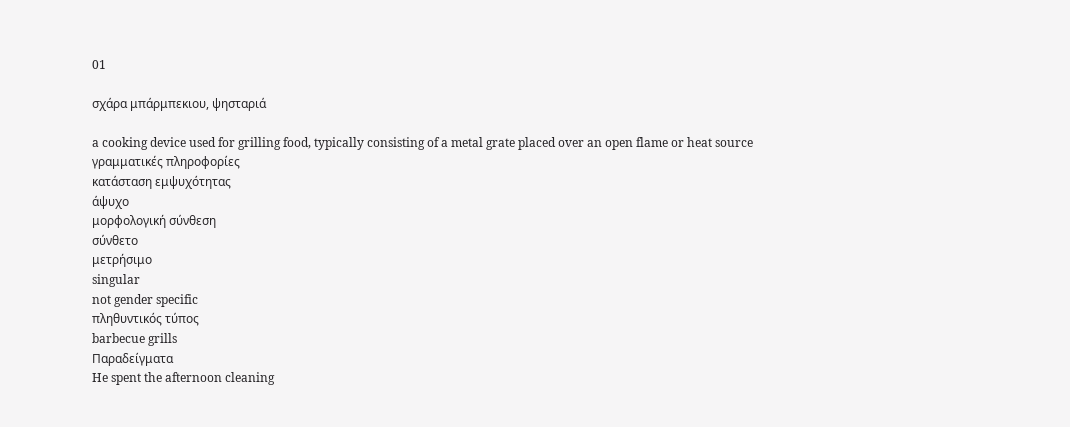01

σχάρα μπάρμπεκιου, ψησταριά

a cooking device used for grilling food, typically consisting of a metal grate placed over an open flame or heat source
γραμματικές πληροφορίες
κατάσταση εμψυχότητας
άψυχο
μορφολογική σύνθεση
σύνθετο
μετρήσιμο
singular
not gender specific
πληθυντικός τύπος
barbecue grills
Παραδείγματα
He spent the afternoon cleaning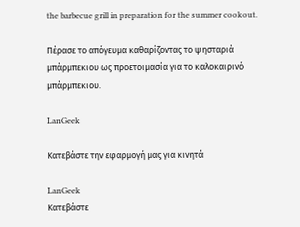the barbecue grill in preparation for the summer cookout.

Πέρασε το απόγευμα καθαρίζοντας το ψησταριά μπάρμπεκιου ως προετοιμασία για το καλοκαιρινό μπάρμπεκιου.

LanGeek

Κατεβάστε την εφαρμογή μας για κινητά

LanGeek
Κατεβάστε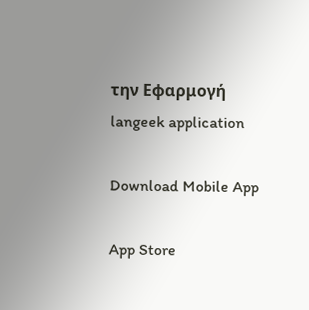την Εφαρμογή
langeek application

Download Mobile App

App Store